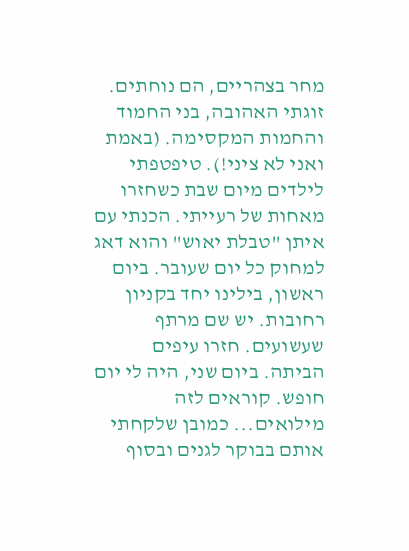מחר בצהריים, הם נוחתים. זוגתי האהובה, בני החמוד והחמות המקסימה. (באמת ואני לא ציני!). טיפטפתי לילדים מיום שבת כשחזרו מאחות של רעייתי. הכנתי עם איתן "טבלת יאוש" והוא דאג למחוק כל יום שעובר. ביום ראשון, בילינו יחד בקניון רחובות. יש שם מרתף שעשועים. חזרו עיפים הביתה. ביום שני, היה לי יום חופש. קוראים לזה מילואים... כמובן שלקחתי אותם בבוקר לגנים ובסוף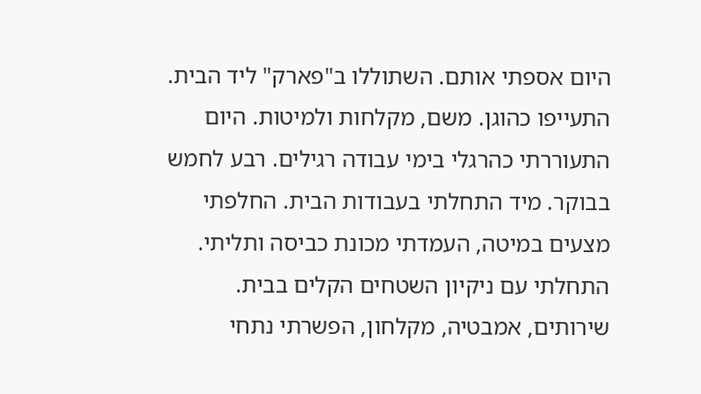היום אספתי אותם. השתוללו ב"פארק" ליד הבית. התעייפו כהוגן. משם, מקלחות ולמיטות. היום התעוררתי כהרגלי בימי עבודה רגילים. רבע לחמש בבוקר. מיד התחלתי בעבודות הבית. החלפתי מצעים במיטה, העמדתי מכונת כביסה ותליתי. התחלתי עם ניקיון השטחים הקלים בבית. שירותים, אמבטיה, מקלחון, הפשרתי נתחי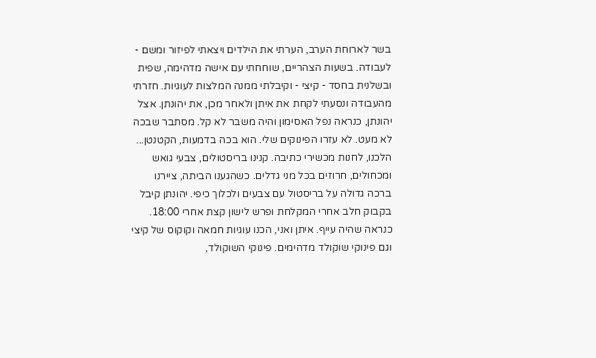בשר לארוחת הערב, הערתי את הילדים ויצאתי לפיזור ומשם - לעבודה. בשעות הצהריים, שוחחתי עם אישה מדהימה, שפית ובשלנית בחסד - קיצי - וקיבלתי ממנה המלצות לעוגיות. חזרתי מהעבודה ונסעתי לקחת את איתן ולאחר מכן, את יהונתן. אצל יהונתן, כנראה נפל האסימון והיה משבר לא קל. מסתבר שבכה לא מעט. לא עזרו הפינוקים שלי. הוא בכה בדמעות, הקטנטן... הלכנו, לחנות מכשירי כתיבה. קנינו בריסטולים, צבעי גואש ומכחולים, חרוזים בכל מני גדלים. כשהגענו הביתה, ציירנו ברכה גדולה על בריסטול עם צבעים ולכלוך כיפי. יהונתן קיבל בקבוק חלב אחרי המקלחת ופרש לישון קצת אחרי 18:00. כנראה שהיה עייף. איתן ואני, הכנו עוגיות חמאה וקוקוס של קיצי וגם פינוקי שוקולד מדהימים. פינוקי השוקולד,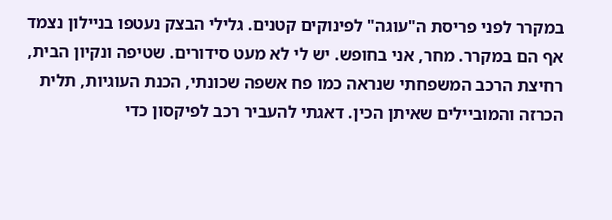במקרר לפני פריסת ה"עוגה" לפינוקים קטנים. גלילי הבצק נעטפו בניילון נצמד אף הם במקרר. מחר, אני בחופש. יש לי לא מעט סידורים. שטיפה ונקיון הבית, רחיצת הרכב המשפחתי שנראה כמו פח אשפה שכונתי, הכנת העוגיות, תלית הכרזה והמוביילים שאיתן הכין. דאגתי להעביר רכב לפיקסון כדי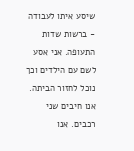שיסע איתו לעבודה - ברשות שדות התעופה. אני אסע לשם עם הילדים וכך נוכל לחזור הביתה. אנו חיבים שני רכבים. אנו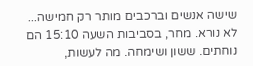שישה אנשים וברכבים מותר רק חמישה... לא נורא. מחר, בסביבות השעה 15:10 הם נוחתים. ששון ושימחה. מה לעשות,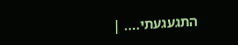התגעגעתי.... |